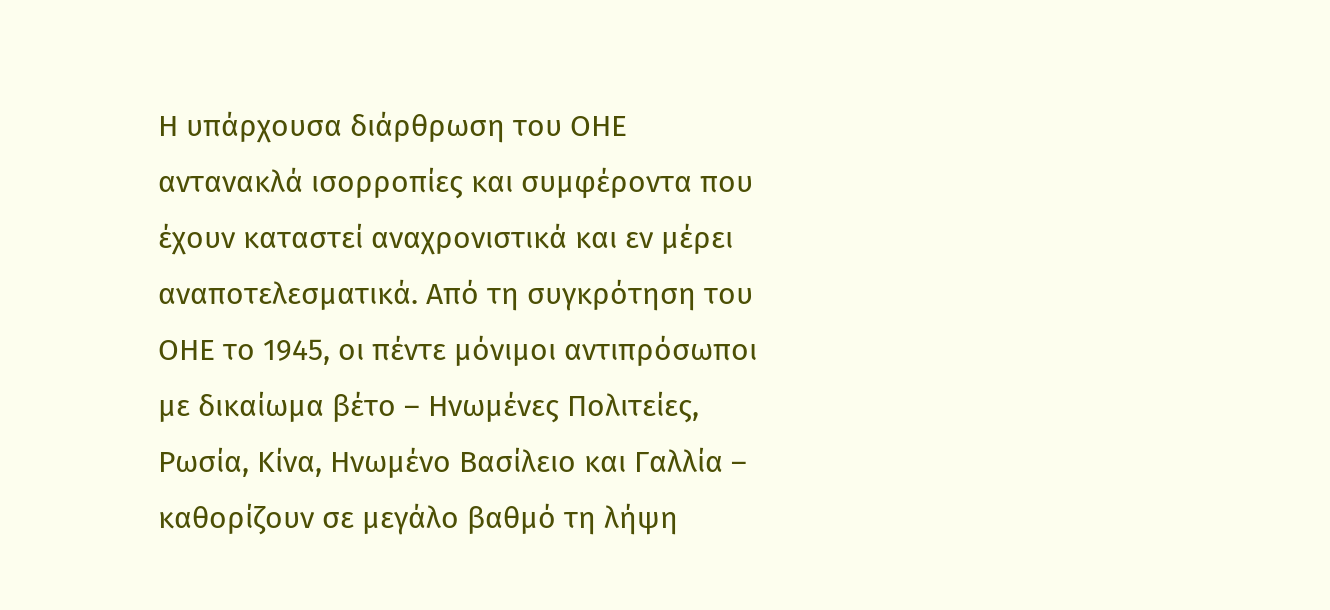Η υπάρχουσα διάρθρωση του ΟΗΕ αντανακλά ισορροπίες και συμφέροντα που έχουν καταστεί αναχρονιστικά και εν μέρει αναποτελεσματικά. Από τη συγκρότηση του ΟΗΕ το 1945, οι πέντε μόνιμοι αντιπρόσωποι με δικαίωμα βέτο – Ηνωμένες Πολιτείες, Ρωσία, Κίνα, Ηνωμένο Βασίλειο και Γαλλία – καθορίζουν σε μεγάλο βαθμό τη λήψη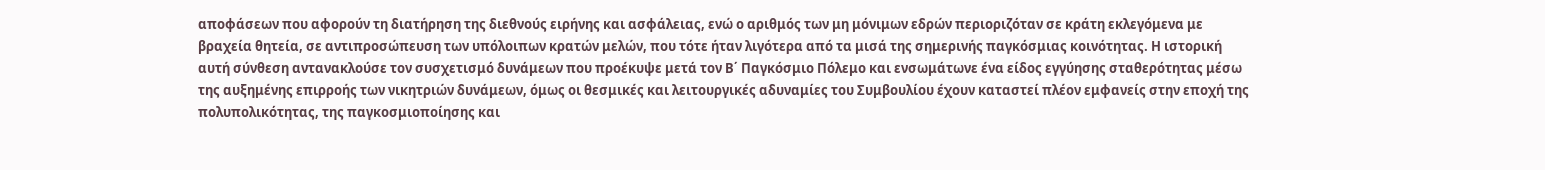αποφάσεων που αφορούν τη διατήρηση της διεθνούς ειρήνης και ασφάλειας, ενώ ο αριθμός των μη μόνιμων εδρών περιοριζόταν σε κράτη εκλεγόμενα με βραχεία θητεία, σε αντιπροσώπευση των υπόλοιπων κρατών μελών, που τότε ήταν λιγότερα από τα μισά της σημερινής παγκόσμιας κοινότητας. Η ιστορική αυτή σύνθεση αντανακλούσε τον συσχετισμό δυνάμεων που προέκυψε μετά τον Β΄ Παγκόσμιο Πόλεμο και ενσωμάτωνε ένα είδος εγγύησης σταθερότητας μέσω της αυξημένης επιρροής των νικητριών δυνάμεων, όμως οι θεσμικές και λειτουργικές αδυναμίες του Συμβουλίου έχουν καταστεί πλέον εμφανείς στην εποχή της πολυπολικότητας, της παγκοσμιοποίησης και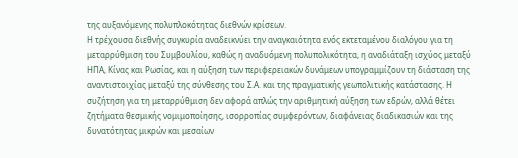της αυξανόμενης πολυπλοκότητας διεθνών κρίσεων.
Η τρέχουσα διεθνής συγκυρία αναδεικνύει την αναγκαιότητα ενός εκτεταμένου διαλόγου για τη μεταρρύθμιση του Συμβουλίου, καθώς η αναδυόμενη πολυπολικότητα, η αναδιάταξη ισχύος μεταξύ ΗΠΑ, Κίνας και Ρωσίας, και η αύξηση των περιφερειακών δυνάμεων υπογραμμίζουν τη διάσταση της αναντιστοιχίας μεταξύ της σύνθεσης του Σ.Α. και της πραγματικής γεωπολιτικής κατάστασης. Η συζήτηση για τη μεταρρύθμιση δεν αφορά απλώς την αριθμητική αύξηση των εδρών, αλλά θέτει ζητήματα θεσμικής νομιμοποίησης, ισορροπίας συμφερόντων, διαφάνειας διαδικασιών και της δυνατότητας μικρών και μεσαίων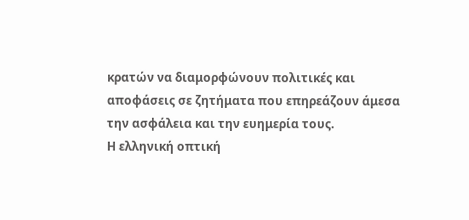κρατών να διαμορφώνουν πολιτικές και αποφάσεις σε ζητήματα που επηρεάζουν άμεσα την ασφάλεια και την ευημερία τους.
Η ελληνική οπτική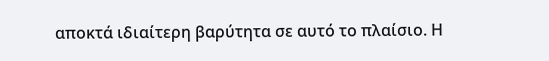αποκτά ιδιαίτερη βαρύτητα σε αυτό το πλαίσιο. Η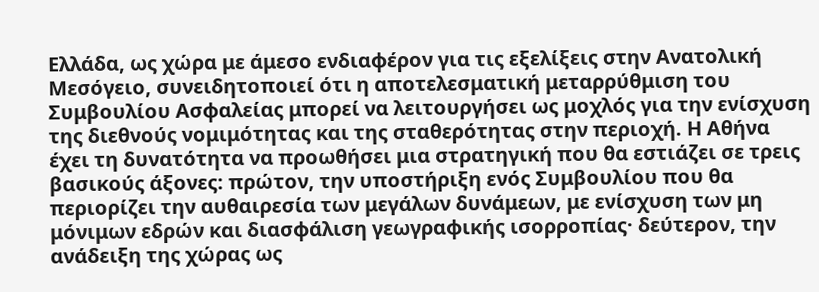Ελλάδα, ως χώρα με άμεσο ενδιαφέρον για τις εξελίξεις στην Ανατολική Μεσόγειο, συνειδητοποιεί ότι η αποτελεσματική μεταρρύθμιση του Συμβουλίου Ασφαλείας μπορεί να λειτουργήσει ως μοχλός για την ενίσχυση της διεθνούς νομιμότητας και της σταθερότητας στην περιοχή. Η Αθήνα έχει τη δυνατότητα να προωθήσει μια στρατηγική που θα εστιάζει σε τρεις βασικούς άξονες: πρώτον, την υποστήριξη ενός Συμβουλίου που θα περιορίζει την αυθαιρεσία των μεγάλων δυνάμεων, με ενίσχυση των μη μόνιμων εδρών και διασφάλιση γεωγραφικής ισορροπίας· δεύτερον, την ανάδειξη της χώρας ως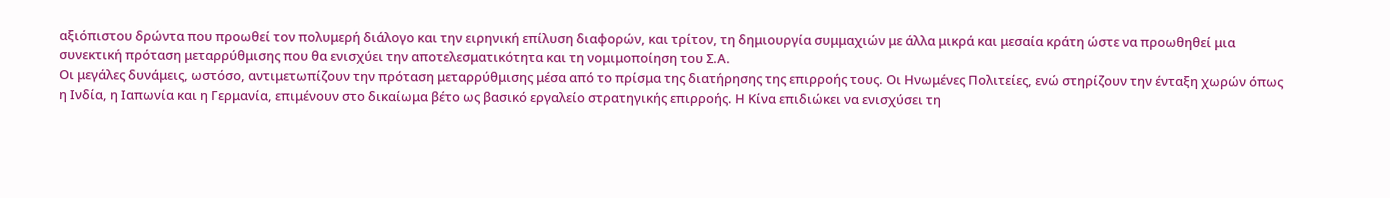αξιόπιστου δρώντα που προωθεί τον πολυμερή διάλογο και την ειρηνική επίλυση διαφορών, και τρίτον, τη δημιουργία συμμαχιών με άλλα μικρά και μεσαία κράτη ώστε να προωθηθεί μια συνεκτική πρόταση μεταρρύθμισης που θα ενισχύει την αποτελεσματικότητα και τη νομιμοποίηση του Σ.Α.
Οι μεγάλες δυνάμεις, ωστόσο, αντιμετωπίζουν την πρόταση μεταρρύθμισης μέσα από το πρίσμα της διατήρησης της επιρροής τους. Οι Ηνωμένες Πολιτείες, ενώ στηρίζουν την ένταξη χωρών όπως η Ινδία, η Ιαπωνία και η Γερμανία, επιμένουν στο δικαίωμα βέτο ως βασικό εργαλείο στρατηγικής επιρροής. Η Κίνα επιδιώκει να ενισχύσει τη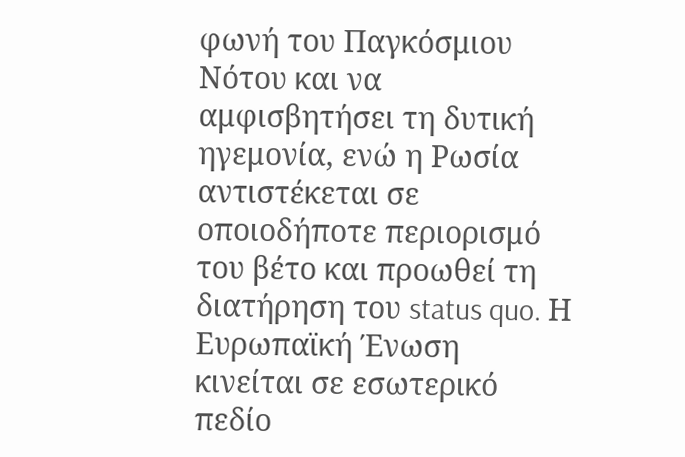φωνή του Παγκόσμιου Νότου και να αμφισβητήσει τη δυτική ηγεμονία, ενώ η Ρωσία αντιστέκεται σε οποιοδήποτε περιορισμό του βέτο και προωθεί τη διατήρηση του status quo. Η Ευρωπαϊκή Ένωση κινείται σε εσωτερικό πεδίο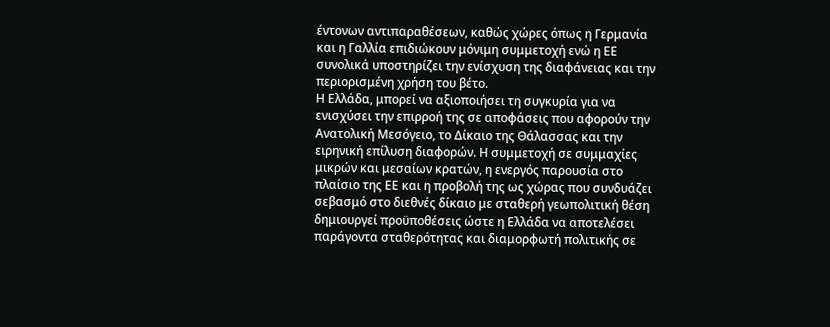έντονων αντιπαραθέσεων, καθώς χώρες όπως η Γερμανία και η Γαλλία επιδιώκουν μόνιμη συμμετοχή ενώ η ΕΕ συνολικά υποστηρίζει την ενίσχυση της διαφάνειας και την περιορισμένη χρήση του βέτο.
Η Ελλάδα, μπορεί να αξιοποιήσει τη συγκυρία για να ενισχύσει την επιρροή της σε αποφάσεις που αφορούν την Ανατολική Μεσόγειο, το Δίκαιο της Θάλασσας και την ειρηνική επίλυση διαφορών. Η συμμετοχή σε συμμαχίες μικρών και μεσαίων κρατών, η ενεργός παρουσία στο πλαίσιο της ΕΕ και η προβολή της ως χώρας που συνδυάζει σεβασμό στο διεθνές δίκαιο με σταθερή γεωπολιτική θέση δημιουργεί προϋποθέσεις ώστε η Ελλάδα να αποτελέσει παράγοντα σταθερότητας και διαμορφωτή πολιτικής σε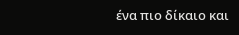ένα πιο δίκαιο και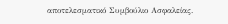αποτελεσματικό Συμβούλιο Ασφαλείας.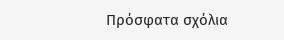Πρόσφατα σχόλια